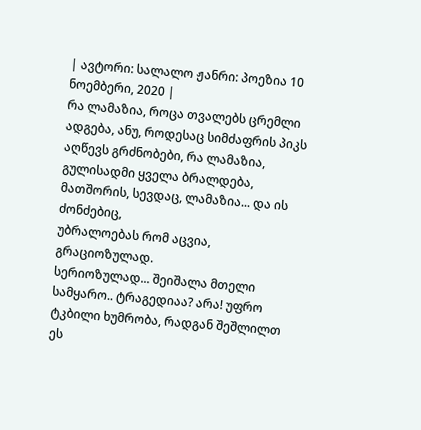| ავტორი: სალალო ჟანრი: პოეზია 10 ნოემბერი, 2020 |
რა ლამაზია, როცა თვალებს ცრემლი ადგება, ანუ, როდესაც სიმძაფრის პიკს აღწევს გრძნობები, რა ლამაზია, გულისადმი ყველა ბრალდება, მათშორის, სევდაც, ლამაზია... და ის ძონძებიც,
უბრალოებას რომ აცვია, გრაციოზულად.
სერიოზულად... შეიშალა მთელი სამყარო.. ტრაგედიაა? არა! უფრო ტკბილი ხუმრობა, რადგან შეშლილთ ეს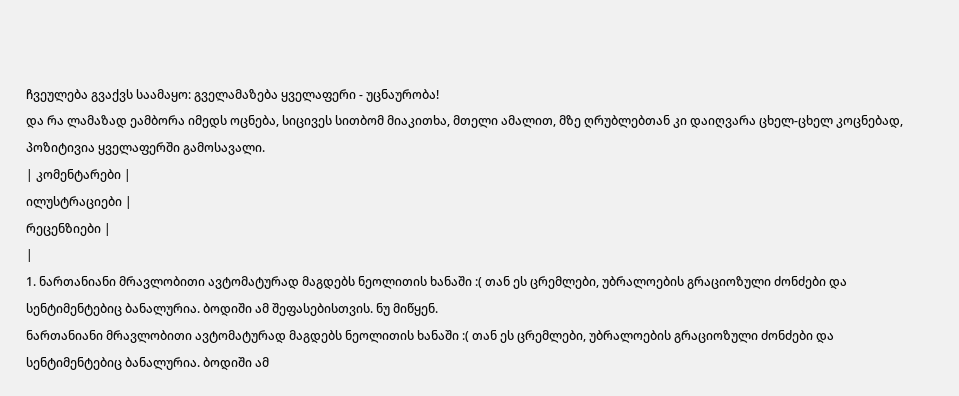ჩვეულება გვაქვს საამაყო: გველამაზება ყველაფერი - უცნაურობა!
და რა ლამაზად ეამბორა იმედს ოცნება, სიცივეს სითბომ მიაკითხა, მთელი ამალით, მზე ღრუბლებთან კი დაიღვარა ცხელ-ცხელ კოცნებად, პოზიტივია ყველაფერში გამოსავალი.
| კომენტარები |
ილუსტრაციები |
რეცენზიები |
|
1. ნართანიანი მრავლობითი ავტომატურად მაგდებს ნეოლითის ხანაში :( თან ეს ცრემლები, უბრალოების გრაციოზული ძონძები და სენტიმენტებიც ბანალურია. ბოდიში ამ შეფასებისთვის. ნუ მიწყენ.
ნართანიანი მრავლობითი ავტომატურად მაგდებს ნეოლითის ხანაში :( თან ეს ცრემლები, უბრალოების გრაციოზული ძონძები და სენტიმენტებიც ბანალურია. ბოდიში ამ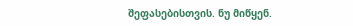შეფასებისთვის. ნუ მიწყენ.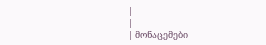|
|
| მონაცემები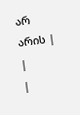არ არის |
|
|